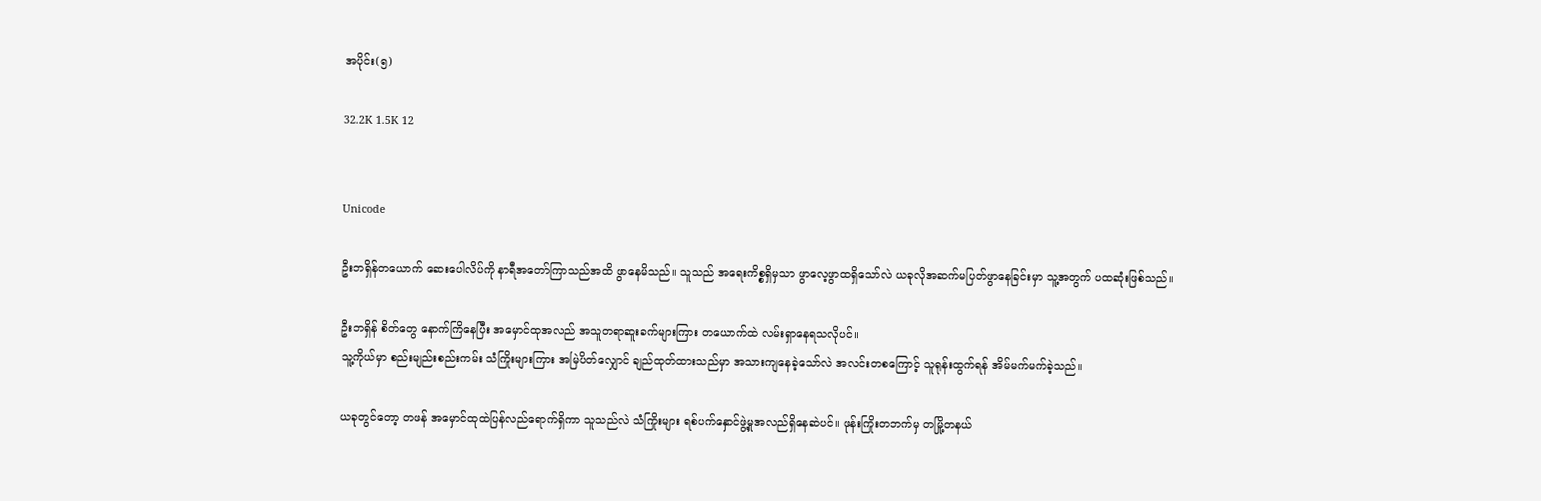အပိုင်း(၅)

32.2K 1.5K 12


Unicode

ဦးဘရှိန်တယောက် ဆေးပေါလိပ်ကို နာရီအတော်ကြာသည်အထိ ဖွာနေမိသည်။ သူသည် အရေးကိစ္စရှိမှသာ ဖွာလေ့ဖွာထရှိသော်လဲ ယခုလိုအဆက်မပြတ်ဖွာနေခြင်းမှာ သူ့အတွက် ပထဆုံးဖြစ်သည်။

ဦးဘရှိန် စိတ်တွေ နောက်ကြိနေပြီး အမှောင်ထုအလည် အသူတရာဆူးခက်များကြား တယောက်ထဲ လမ်းရှာနေရသလိုပင်။
သူ့ကိုယ်မှာ စည်းမျည်းစည်းကမ်း သံကြိုးများကြား အမြဲပိတ်လျှောင် ချည်ထုတ်ထားသည်မှာ အသားကျနေခဲ့သော်လဲ အလင်းတစကြောင့် သူရုန်းထွက်ရန် အိမ်မက်မက်ခဲ့သည်။

ယခုတွင်တော့ တဖန် အမှောင်ထုထဲပြန်လည်ရောက်ရှိကာ သူသည်လဲ သံကြိုးများ ရစ်ပက်နှောင်ဖွဲ့မှုအလည်ရှိနေဆဲပင်။ ဖုန်းကြိုးတဘက်မှ တမြို့တနယ်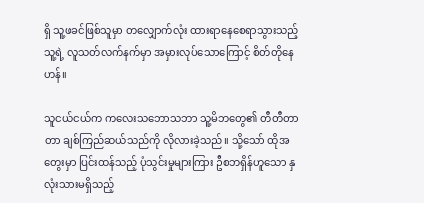ရှိ သူ့ဖခင်ဖြစ်သူမှာ တလျှောက်လုံး ထားရာနေစေရာသွားသည့် သူ့ရဲ့ လူသတ်လက်နက်မှာ အမှားလုပ်သောကြောင့် စိတ်တိုနေဟန်။

သူငယ်ငယ်က ကလေးသဘောသဘာ သူ့မိဘတွေ၏ တီတီတာတာ ချစ်ကြည်ဆယ်သည်ကို လိုလားခဲ့သည်။ သို့သော် ထိုအတွေးမှာ ပြင်းထန်သည့် ပုံသွင်းမှုများကြား ဦစဘရှိန်ဟူသော နှလုံးသားမရှိသည့်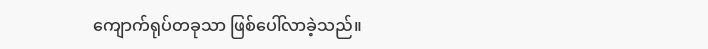ကျောက်ရုပ်တခုသာ ဖြစ်ပေါ်လာခဲ့သည်။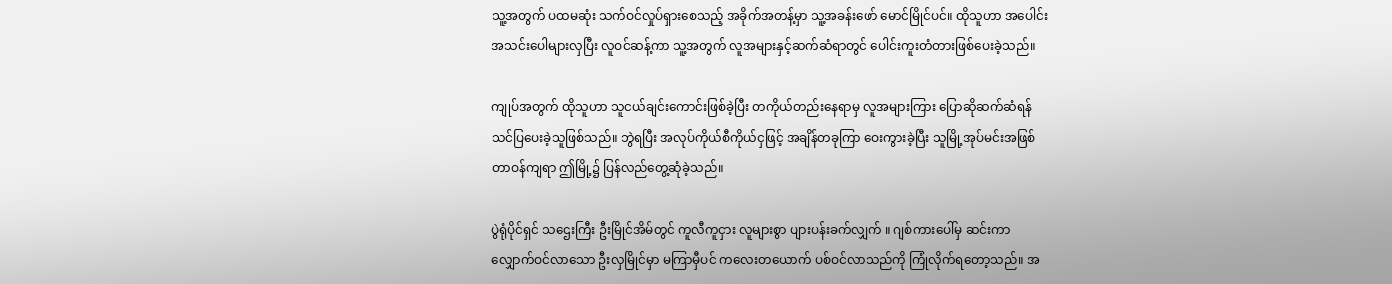သူ့အတွက် ပထမဆုံး သက်ဝင်လှုပ်ရှားစေသည့် အခိုက်အတန့်မှာ သူ့အခန်းဖော် မောင်မြိုင်ပင်။ ထိုသူဟာ အပေါင်းအသင်းပေါများလှပြီး လူဝင်ဆန့်ကာ သူ့အတွက် လူအများနှင့်ဆက်ဆံရာတွင် ပေါင်းကူးတံတားဖြစ်ပေးခဲ့သည်။

ကျုပ်အတွက် ထိုသူဟာ သူငယ်ချင်းကောင်းဖြစ်ခဲ့ပြီး တကိုယ်တည်းနေရာမှ လူအများကြား ပြောဆိုဆက်ဆံရန် သင်ပြပေးခဲ့သူဖြစ်သည်။ ဘွဲရပြီး အလုပ်ကိုယ်စီကိုယ်ငှဖြင့် အချိန်တခုကြာ ဝေးကွားခဲ့ပြီး သူမြို့အုပ်မင်းအဖြစ် တာဝန်ကျရာ ဤမြို့၌ ပြန်လည်တွေ့ဆုံခဲ့သည်။

ပွဲရုံပိုင်ရှင် သဌေးကြီး ဦးမြိုင်အိမ်တွင် ကူလီကူငှား လူများစွာ ပျားပန်းခက်လျှက် ။ ဂျစ်ကားပေါ်မှ ဆင်းကာ လျှောက်ဝင်လာသော ဦးလှမြိုင်မှာ မကြာမှီပင် ကလေးတယောက် ပစ်ဝင်လာသည်ကို ကြုံလိုက်ရတော့သည်။ အ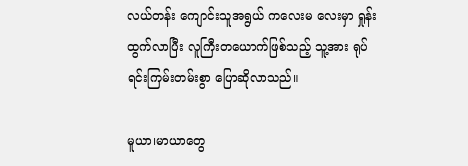လယ်တန်း ကျောင်းသူအရွယ် ကလေးမ လေးမှာ ရှုန်းထွက်လာပြီး လူကြီးတယောက်ဖြစ်သည့် သူ့အား ရုပ်ရင်းကြမ်းတမ်းစွာ ပြောဆိုလာသည်။

မူယာ၊မာယာတွေ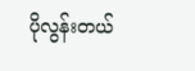ပိုလွန်းတယ်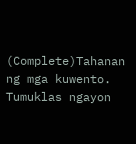(Complete)Tahanan ng mga kuwento. Tumuklas ngayon